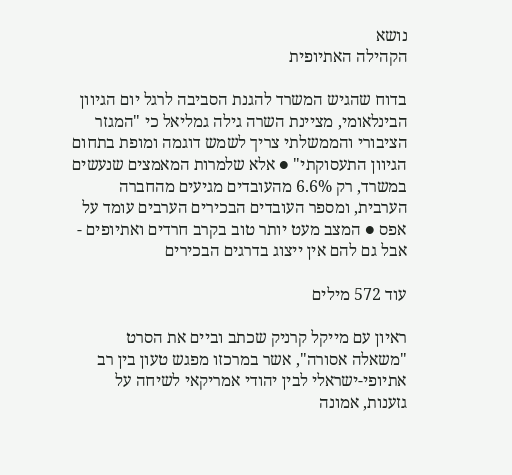נושא
הקהילה האתיופית

בדוח שהגיש המשרד להגנת הסביבה לרגל יום הגיוון הבינלאומי, מציינת השרה גילה גמליאל כי "המגזר הציבורי והממשלתי צריך לשמש דוגמה ומופת בתחום הגיוון התעסוקתי" ● אלא שלמרות המאמצים שנעשים במשרד, רק 6.6% מהעובדים מגיעים מהחברה הערבית, ומספר העובדים הבכירים הערבים עומד על אפס ● המצב מעט יותר טוב בקרב חרדים ואתיופים - אבל גם להם אין ייצוג בדרגים הבכירים

עוד 572 מילים

ראיון עם מייקל קרניק שכתב וביים את הסרט "משאלה אסורה", אשר במרכזו מפגש טעון בין רב אתיופי-ישראלי לבין יהודי אמריקאי לשיחה על גזענות, אמונה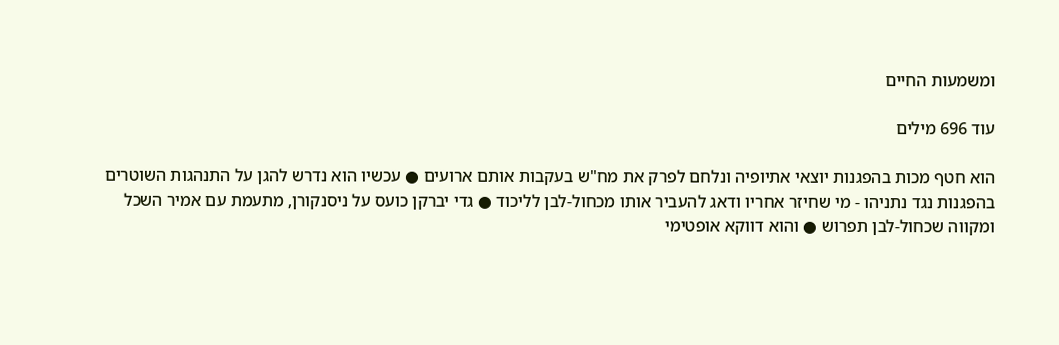ומשמעות החיים

עוד 696 מילים

הוא חטף מכות בהפגנות יוצאי אתיופיה ונלחם לפרק את מח"ש בעקבות אותם ארועים ● עכשיו הוא נדרש להגן על התנהגות השוטרים בהפגנות נגד נתניהו - מי שחיזר אחריו ודאג להעביר אותו מכחול-לבן לליכוד ● גדי יברקן כועס על ניסנקורן, מתעמת עם אמיר השכל ומקווה שכחול-לבן תפרוש ● והוא דווקא אופטימי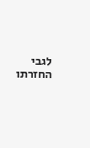לגבי החזרתו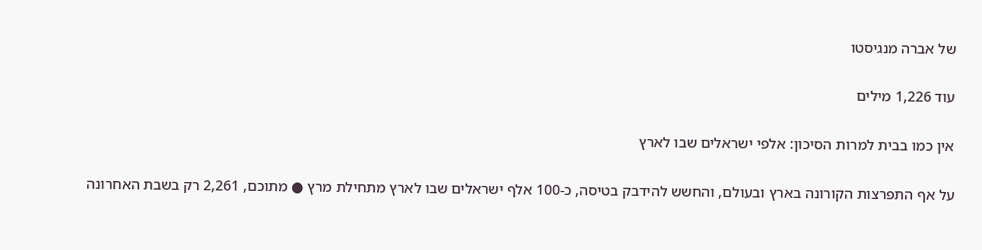של אברה מנגיסטו

עוד 1,226 מילים

אין כמו בבית למרות הסיכון: אלפי ישראלים שבו לארץ

על אף התפרצות הקורונה בארץ ובעולם, והחשש להידבק בטיסה, כ-100 אלף ישראלים שבו לארץ מתחילת מרץ ● מתוכם, 2,261 רק בשבת האחרונה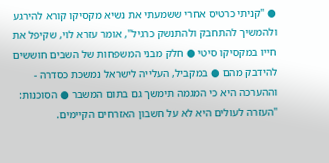● "קניתי כרטיס אחרי ששמעתי את נשיא מקסיקו קורא להירגע ולהמשיך להתחבק ולהתנשק כרגיל", אומר עזרא לוי, שקיפל את חייו במקסיקו סיטי ● חלק מבני המשפחות של השבים חוששים להידבק מהם ● במקביל, העלייה לישראל נמשכת כסדרה - וההערכה היא כי המגמה תימשך גם בתום המשבר ● הסוכנות: "העזרה לעולים היא לא על חשבון האזרחים הקיימים.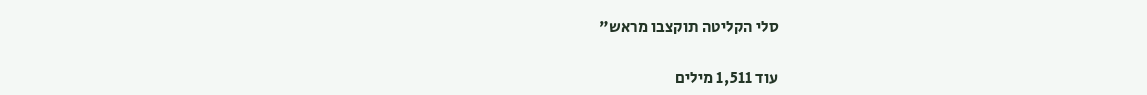סלי הקליטה תוקצבו מראש"

עוד 1,511 מילים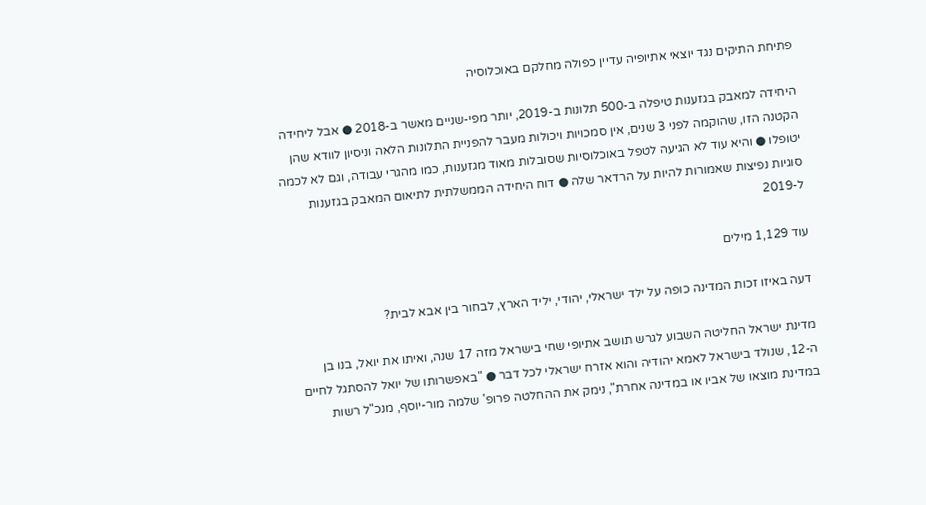פתיחת התיקים נגד יוצאי אתיופיה עדיין כפולה מחלקם באוכלוסיה

היחידה למאבק בגזענות טיפלה ב-500 תלונות ב-2019, יותר מפי-שניים מאשר ב-2018 ● אבל ליחידה הקטנה הזו, שהוקמה לפני 3 שנים, אין סמכויות ויכולות מעבר להפניית התלונות הלאה וניסיון לוודא שהן יטופלו ● והיא עוד לא הגיעה לטפל באוכלוסיות שסובלות מאוד מגזענות, כמו מהגרי עבודה, וגם לא לכמה סוגיות נפיצות שאמורות להיות על הרדאר שלה ● דוח היחידה הממשלתית לתיאום המאבק בגזענות ל-2019

עוד 1,129 מילים

דעה באיזו זכות המדינה כופה על ילד ישראלי, יהודי, יליד הארץ, לבחור בין אבא לבית?

מדינת ישראל החליטה השבוע לגרש תושב אתיופי שחי בישראל מזה 17 שנה, ואיתו את יואל, בנו בן ה-12, שנולד בישראל לאמא יהודיה והוא אזרח ישראלי לכל דבר ● "באפשרותו של יואל להסתגל לחיים במדינת מוצאו של אביו או במדינה אחרת", נימק את ההחלטה פרופ' שלמה מור-יוסף, מנכ"ל רשות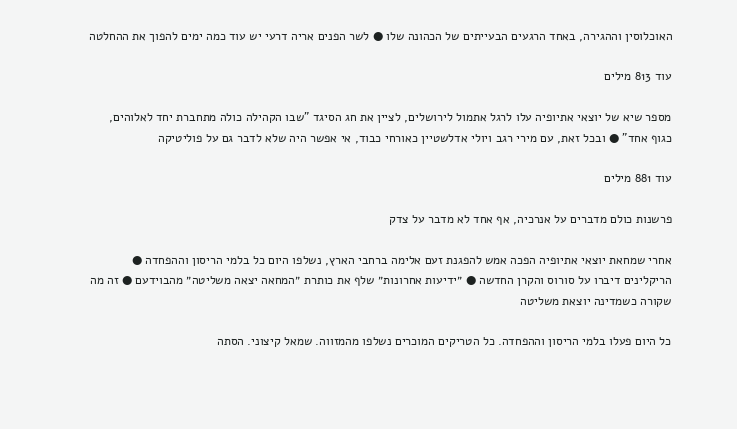האוכלוסין וההגירה, באחד הרגעים הבעייתים של הכהונה שלו ● לשר הפנים אריה דרעי יש עוד כמה ימים להפוך את ההחלטה

עוד 813 מילים

מספר שיא של יוצאי אתיופיה עלו לרגל אתמול לירושלים, לציין את חג הסיגד "שבו הקהילה כולה מתחברת יחד לאלוהים, כגוף אחד" ● ובכל זאת, עם מירי רגב ויולי אדלשטיין כאורחי כבוד, אי אפשר היה שלא לדבר גם על פוליטיקה

עוד 881 מילים

פרשנות כולם מדברים על אנרכיה, אף אחד לא מדבר על צדק

אחרי שמחאת יוצאי אתיופיה הפכה אמש להפגנת זעם אלימה ברחבי הארץ, נשלפו היום כל בלמי הריסון וההפחדה ● הריקלינים דיברו על סורוס והקרן החדשה ● ״ידיעות אחרונות״ שלף את כותרת ״המחאה יצאה משליטה״ מהבוידעם ● זה מה שקורה כשמדינה יוצאת משליטה

כל היום פעלו בלמי הריסון וההפחדה. כל הטריקים המוכרים נשלפו מהמזווה. שמאל קיצוני. הסתה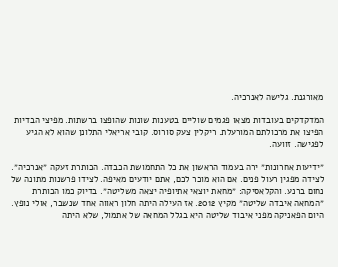מאורגנת. גלישה לאנרכיה.

המדקדקים בעובדות מצאו פגמים שוליים בטענות שונות שהופצו ברשתות. מפיצי הבדיות הפיצו את מרכולתם המורעלת. ריקלין צעק סורוס. קובי אריאלי התלונן שהוא לא הגיע לפגישה. זוועה.

״ידיעות אחרונות״ ירה בעמוד הראשון את כל התחמושת הכבדה. הכותרת זעקה ״אנרכיה״. לצידה מפגין רעול פנים. אם הוא מוכר לכם, אתם יודעים מאיפה. לצידו פרשנות מתונה של נחום ברנע. והקלאסיקה: ״מחאת יוצאי אתיופיה יצאה משליטה״. בדיוק כמו הכותרת ״המחאה איבדה שליטה״ מקיץ 2012. אז העילה היתה חלון ראווה אחד שנשבר, אולי נופץ. היום הפאניקה מפני איבוד שליטה היא בגלל המחאה של אתמול, שלא היתה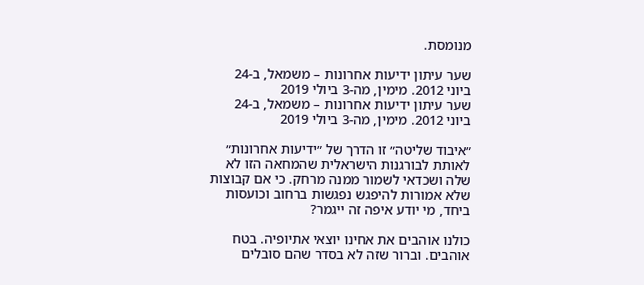מנומסת.

שער עיתון ידיעות אחרונות – משמאל, ב-24 ביוני 2012. מימין, מה-3 ביולי 2019
שער עיתון ידיעות אחרונות – משמאל, ב-24 ביוני 2012. מימין, מה-3 ביולי 2019

״איבוד שליטה״ זו הדרך של ״ידיעות אחרונות״ לאותת לבורגנות הישראלית שהמחאה הזו לא שלה ושכדאי לשמור ממנה מרחק. כי אם קבוצות שלא אמורות להיפגש נפגשות ברחוב וכועסות ביחד, מי יודע איפה זה ייגמר?

כולנו אוהבים את אחינו יוצאי אתיופיה. בטח אוהבים. וברור שזה לא בסדר שהם סובלים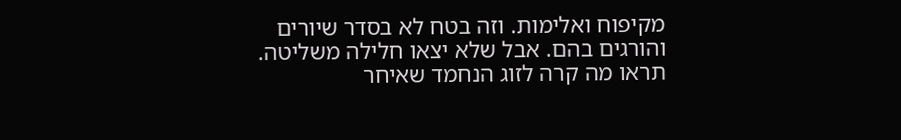מקיפוח ואלימות. וזה בטח לא בסדר שיורים והורגים בהם. אבל שלא יצאו חלילה משליטה. תראו מה קרה לזוג הנחמד שאיחר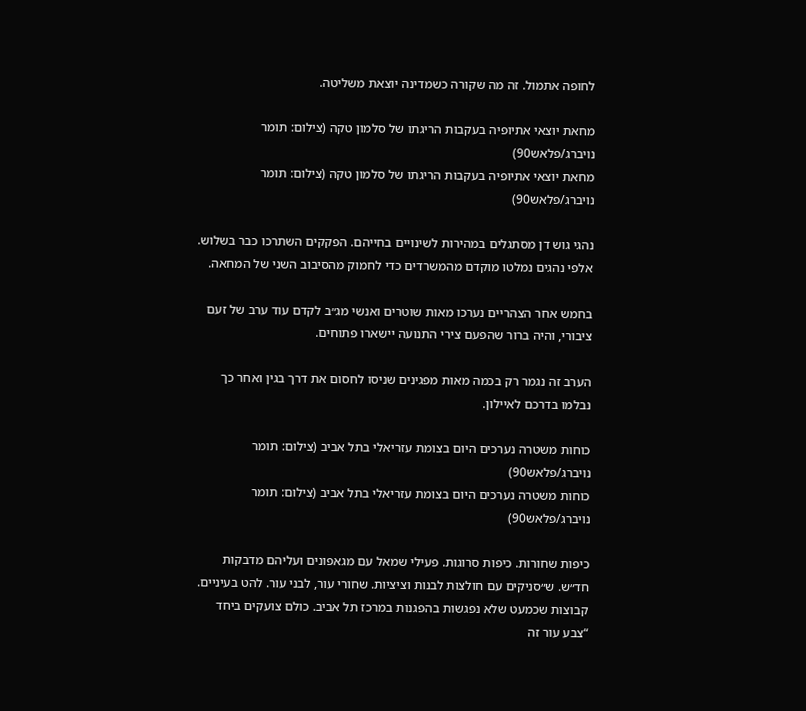לחופה אתמול. זה מה שקורה כשמדינה יוצאת משליטה.

מחאת יוצאי אתיופיה בעקבות הריגתו של סלמון טקה (צילום: תומר נויברג/פלאש90)
מחאת יוצאי אתיופיה בעקבות הריגתו של סלמון טקה (צילום: תומר נויברג/פלאש90)

נהגי גוש דן מסתגלים במהירות לשינויים בחייהם. הפקקים השתרכו כבר בשלוש. אלפי נהגים נמלטו מוקדם מהמשרדים כדי לחמוק מהסיבוב השני של המחאה.

בחמש אחר הצהריים נערכו מאות שוטרים ואנשי מג״ב לקדם עוד ערב של זעם ציבורי, והיה ברור שהפעם צירי התנועה יישארו פתוחים.

הערב זה נגמר רק בכמה מאות מפגינים שניסו לחסום את דרך בגין ואחר כך נבלמו בדרכם לאיילון.

כוחות משטרה נערכים היום בצומת עזריאלי בתל אביב (צילום: תומר נויברג/פלאש90)
כוחות משטרה נערכים היום בצומת עזריאלי בתל אביב (צילום: תומר נויברג/פלאש90)

כיפות שחורות. כיפות סרוגות. פעילי שמאל עם מגאפונים ועליהם מדבקות חד״ש. ש״סניקים עם חולצות לבנות וציציות. שחורי עור, לבני עור. להט בעיניים. קבוצות שכמעט שלא נפגשות בהפגנות במרכז תל אביב. כולם צועקים ביחד “צבע עור זה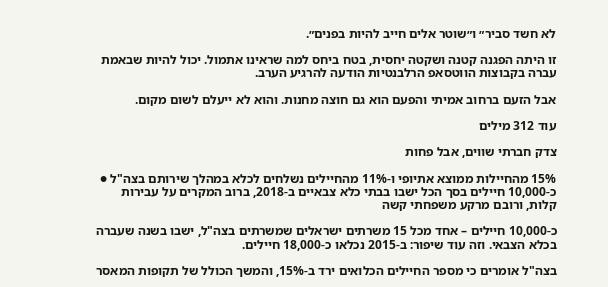לא חשד סביר״ ו״שוטר אלים חייב להיות בפנים״.

זו היתה הפגנה קטנה ושקטה יחסית, בטח ביחס למה שראינו אתמול. יכול להיות שבאמת עברה בקבוצות הווטסאפ הרלבנטיות הודעה להרגיע הערב.

אבל הזעם ברחוב אמיתי והפעם הוא גם חוצה מחנות. והוא לא ייעלם לשום מקום.

עוד 312 מילים

צדק חברתי שווים, אבל פחות

15% מהחיילות ממוצא אתיופי ו-11% מהחיילים נשלחים לכלא במהלך שירותם בצה"ל ● כ-10,000 חיילים בסך הכל ישבו בבתי כלא צבאיים ב-2018, ברוב המקרים על עבירות קלות, ורובם מרקע משפחתי קשה

כ-10,000 חיילים – אחד מכל 15 משרתים ישראלים שמשרתים בצה"ל, ישבו בשנה שעברה בכלא הצבאי. וזה עוד שיפור: ב-2015 נכלאו כ-18,000 חיילים.

בצה"ל אומרים כי מספר החיילים הכלואים ירד ב-15%, והמשך הכולל של תקופות המאסר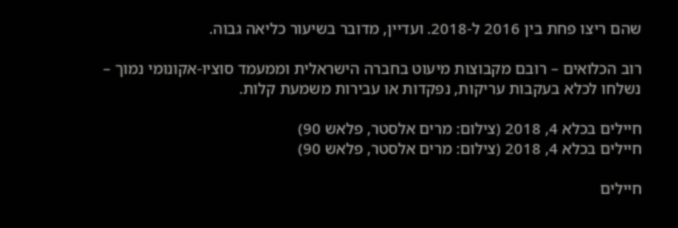שהם ריצו פחת בין 2016 ל-2018. ועדיין, מדובר בשיעור כליאה גבוה.

רוב הכלואים – רובם מקבוצות מיעוט בחברה הישראלית וממעמד סוציו-אקונומי נמוך – נשלחו לכלא בעקבות עריקות, נפקדות או עבירות משמעת קלות.

חיילים בכלא 4, 2018 (צילום: מרים אלסטר, פלאש 90)
חיילים בכלא 4, 2018 (צילום: מרים אלסטר, פלאש 90)

חיילים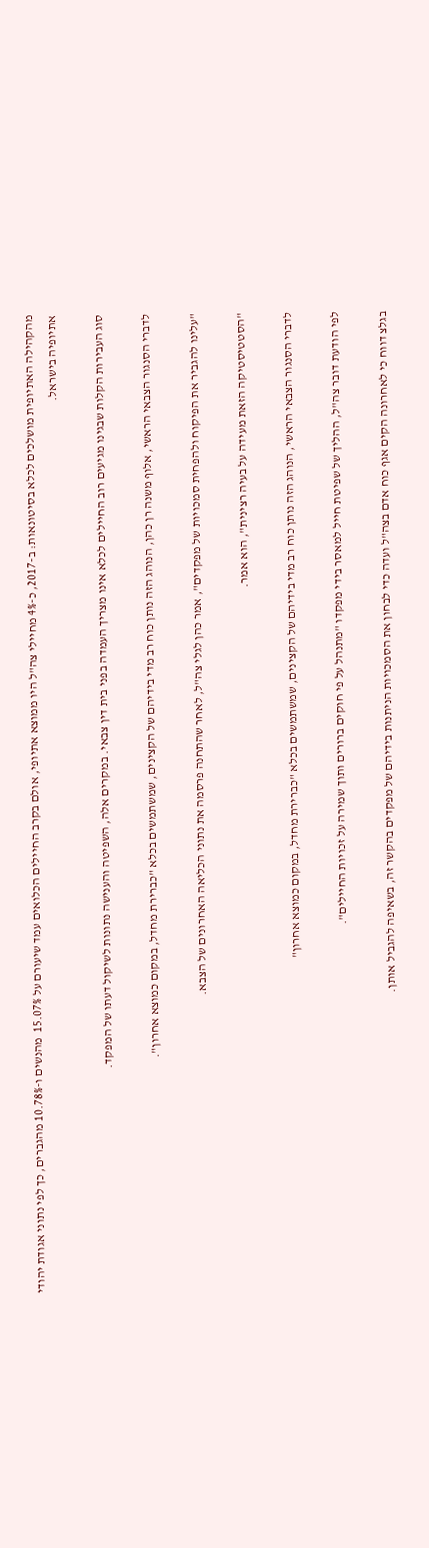מהקהילה האתיופית מושלכים לכלא בסיטונאות: ב-2017, כ-4% מחיילי צה"ל היו ממוצא אתיופי, אולם בקרב החיילים הכלואים עמד שיעורם על 15.07%  מהנשים ו-10.78% מהגברים, כך לפי נתוני אגודת יהודי אתיופיה בישראל.

סוג העבירות הקלות שבגינו מגיעים רוב החיילים לכלא אינו מצריך העמדה בפני בית דין צבאי. במקרים אלה, השפיטה והענישה נתונות לשיקול דעתו של המפקד.

לדברי הסנגור הצבאי הראשי, אלוף משנה רן כהן, הנוהג הזה נותן כוח רב מדי בידיהם של הקצינים, שמשתמשים בכלא "כברירת מחדל, במקום כמוצא אחרון".

"עלינו להגביר את הפיקוח ולהפחית סמכויות של מפקדים", אמר כהן לגלי צה"ל, לאחר שהתחנה פרסמה את נתוני הכליאה האחרונים של הצבא.

"הסטטיסטיקה הזאת מעידה על בעיה רצינית", הוא אמר.

לדברי הסנגור הצבאי הראשי, הנוהג הזה נותן כוח רב מדי בידיהם של הקצינים, שמשתמשים בכלא "כברירת מחדל, במקום כמוצא אחרון"

לפי הודעת דובר צה"ל, ההליך של שפיטת חייל למאסר בידי מפקדו "מתנהל על פי חוקים ברורים ותוך שמירה על זכויות החיילים".

בגלצ דווח כי לאחרונה הקים אגף כוח אדם בצה"ל ועדה כדי לבחון את הסמכויות הניתנות בידיהם של מפקדים בהקשר זה, בשאיפה להגביל אותן.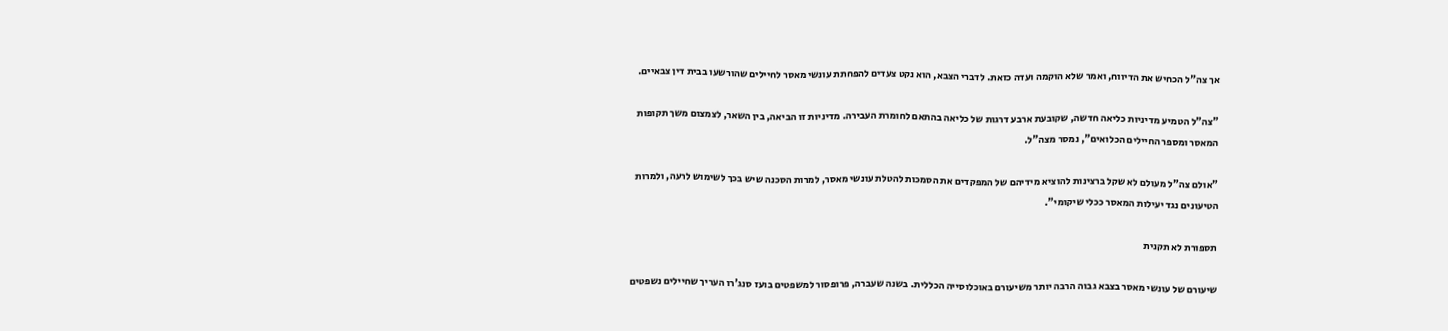אך צה"ל הכחיש את הדיווח, ואמר שלא הוקמה ועדה כזאת. לדברי הצבא, הוא נקט צעדים להפחתת עונשי מאסר לחיילים שהורשעו בבית דין צבאיים.

"צה"ל הטמיע מדיניות כליאה חדשה, שקובעת ארבע דרגות של כליאה בהתאם לחומרת העבירה. מדיניות זו הביאה, בין השאר, לצמצום משך תקופות המאסר ומספר החיילים הכלואים", נמסר מצה"ל.

"אולם צה"ל מעולם לא שקל ברצינות להוציא מידיהם של המפקדים את הסמכות להטלת עונשי מאסר, למרות הסכנה שיש בכך לשימוש לרעה, ולמרות הטיעונים נגד יעילות המאסר ככלי שיקומי".

תספורת לא תקנית

שיעורם של עונשי מאסר בצבא גבוה הרבה יותר משיעורם באוכלוסייה הכללית. בשנה שעברה, פרופסור למשפטים בועז סנג'רו העריך שחיילים נשפטים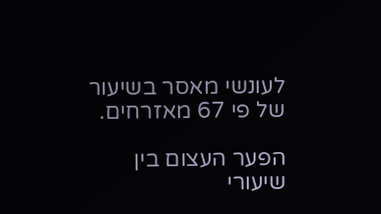לעונשי מאסר בשיעור של פי 67 מאזרחים.

הפער העצום בין שיעורי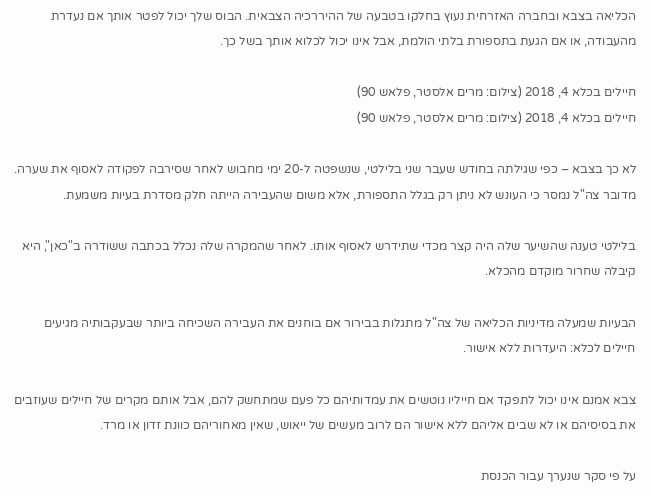הכליאה בצבא ובחברה האזרחית נעוץ בחלקו בטבעה של ההיררכיה הצבאית. הבוס שלך יכול לפטר אותך אם נעדרת מהעבודה, או אם הגעת בתספורת בלתי הולמת, אבל אינו יכול לכלוא אותך בשל כך.

חיילים בכלא 4, 2018 (צילום: מרים אלסטר, פלאש 90)
חיילים בכלא 4, 2018 (צילום: מרים אלסטר, פלאש 90)

לא כך בצבא – כפי שגילתה בחודש שעבר שני בלילטי, שנשפטה ל-20 ימי מחבוש לאחר שסירבה לפקודה לאסוף את שערה. מדובר צה"ל נמסר כי העונש לא ניתן רק בגלל התספורת, אלא משום שהעבירה הייתה חלק מסדרת בעיות משמעת.

בלילטי טענה שהשיער שלה היה קצר מכדי שתידרש לאסוף אותו. לאחר שהמקרה שלה נכלל בכתבה ששודרה ב"כאן", היא קיבלה שחרור מוקדם מהכלא.

הבעיות שמעלה מדיניות הכליאה של צה"ל מתגלות בבירור אם בוחנים את העבירה השכיחה ביותר שבעקבותיה מגיעים חיילים לכלא: היעדרות ללא אישור.

צבא אמנם אינו יכול לתפקד אם חייליו נוטשים את עמדותיהם כל פעם שמתחשק להם, אבל אותם מקרים של חיילים שעוזבים את בסיסיהם או לא שבים אליהם ללא אישור הם לרוב מעשים של ייאוש, שאין מאחוריהם כוונת זדון או מרד.

על פי סקר שנערך עבור הכנסת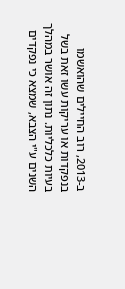ב-2013, רוב החיילים שהואשמו בנפקדות או עריקות עשו זאת בשל בעיות כלכליות. נתון זה אושר במהלך השנים ע"י הצבא, שמצא כי נפקדים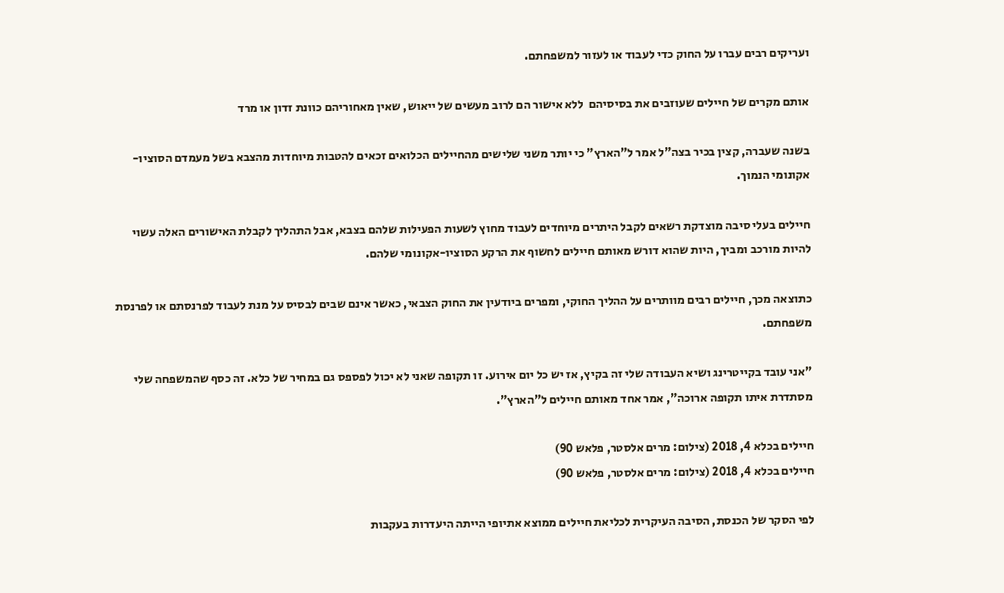ועריקים רבים עברו על החוק כדי לעבוד או לעזור למשפחתם.

אותם מקרים של חיילים שעוזבים את בסיסיהם  ללא אישור הם לרוב מעשים של ייאוש, שאין מאחוריהם כוונת זדון או מרד

בשנה שעברה, קצין בכיר בצה"ל אמר ל"הארץ" כי יותר משני שלישים מהחיילים הכלואים זכאים להטבות מיוחדות מהצבא בשל מעמדם הסוציו-אקונומי הנמוך.

חיילים בעלי סיבה מוצדקת רשאים לקבל היתרים מיוחדים לעבוד מחוץ לשעות הפעילות שלהם בצבא, אבל התהליך לקבלת האישורים האלה עשוי להיות מורכב ומביך, היות שהוא דורש מאותם חיילים לחשוף את הרקע הסוציו-אקונומי שלהם.

כתוצאה מכך, חיילים רבים מוותרים על ההליך החוקי, ומפרים ביודעין את החוק הצבאי, כאשר אינם שבים לבסיס על מנת לעבוד לפרנסתם או לפרנסת משפחתם.

"אני עובד בקייטרינג ושיא העבודה שלי זה בקיץ, אז יש כל יום אירוע. זו תקופה שאני לא יכול לפספס גם במחיר של כלא. זה כסף שהמשפחה שלי מסתדרת איתו תקופה ארוכה", אמר אחד מאותם חיילים ל"הארץ".

חיילים בכלא 4, 2018 (צילום: מרים אלסטר, פלאש 90)
חיילים בכלא 4, 2018 (צילום: מרים אלסטר, פלאש 90)

לפי הסקר של הכנסת, הסיבה העיקרית לכליאת חיילים ממוצא אתיופי הייתה היעדרות בעקבות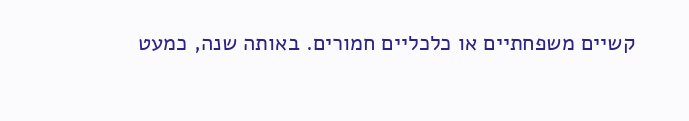קשיים משפחתיים או כלכליים חמורים. באותה שנה, כמעט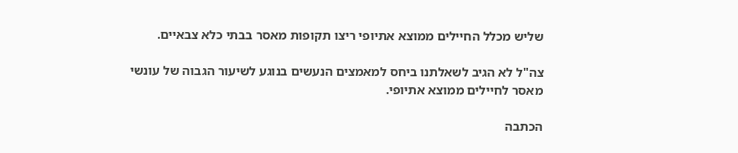שליש מכלל החיילים ממוצא אתיופי ריצו תקופות מאסר בבתי כלא צבאיים.

צה"ל לא הגיב לשאלתנו ביחס למאמצים הנעשים בנוגע לשיעור הגבוה של עונשי מאסר לחיילים ממוצא אתיופי.

הכתבה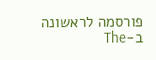פורסמה לראשונה ב-The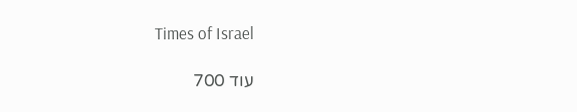Times of Israel

עוד 700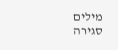מילים
סגירה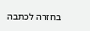בחזרה לכתבה